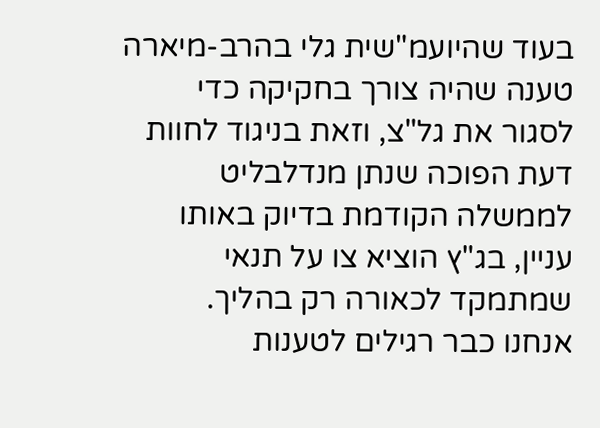בעוד שהיועמ"שית גלי בהרב-מיארה טענה שהיה צורך בחקיקה כדי לסגור את גל"צ, וזאת בניגוד לחוות דעת הפוכה שנתן מנדלבליט לממשלה הקודמת בדיוק באותו עניין, בג"ץ הוציא צו על תנאי שמתמקד לכאורה רק בהליך.
אנחנו כבר רגילים לטענות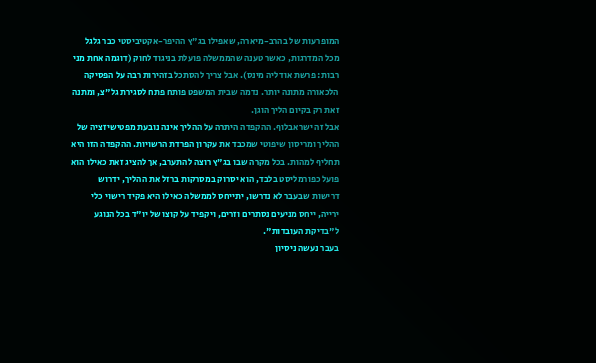המופרעות של בהרב-מיארה, שאפילו בג"ץ ההיפר-אקטיביסטי כבר גלגל מכל המדרגות, כאשר טענה שהממשלה פועלת בניגוד לחוק (דוגמה אחת מני רבות: פרשת אודליה מינס). אבל צריך להסתכל בזהירות רבה על הפסיקה הלכאורה מתונה יותר. נדמה שבית המשפט פותח פתח לסגירת גל"צ, ומתנה זאת רק בקיום הליך הוגן.
אבל זה ישראבלוף. ההקפדה היתרה על ההליך אינה נובעת מפטישיזציה של ההליך ומריסון שיפוטי שמכבד את עקרון הפרדת הרשויות. ההקפדה הזו היא תחליף למהות. בכל מקרה שבו בג"ץ רוצה להתערב, אך להציג זאת כאילו הוא פועל כפורמליסט בלבד, הוא יסרוק במסרקות ברזל את ההליך, ידרוש דרישות שבעבר לא נדרשו, יתייחס לממשלה כאילו היא פקיד רישוי כלי ירייה, ייחס מניעים נסתרים וזרים, ויקפיד על קוצו של יו"ד בכל הנוגע ל"בדיקת העובדות".
בעבר נעשה ניסיון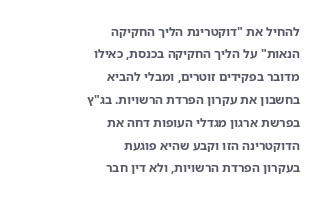להחיל את "דוקטרינת הליך החקיקה הנאות" על הליך החקיקה בכנסת, כאילו מדובר בפקידים זוטרים, ומבלי להביא בחשבון את עקרון הפרדת הרשויות. בג"ץ בפרשת ארגון מגדלי העופות דחה את הדוקטרינה הזו וקבע שהיא פוגעת בעקרון הפרדת הרשויות, ולא דין חבר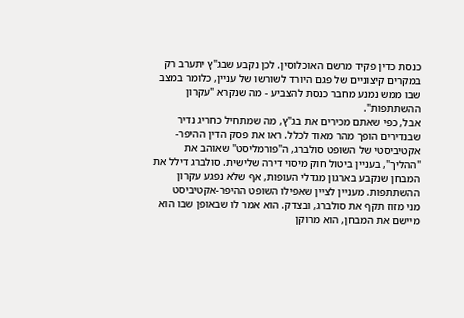כנסת כדין פקיד מרשם האוכלוסין. לכן נקבע שבג"ץ יתערב רק במקרים קיצוניים של פגם היורד לשורשו של עניין, כלומר במצב שבו ממש נמנע מחבר כנסת להצביע - מה שנקרא "עקרון ההשתתפות".
אבל, כפי שאתם מכירים את בג"ץ, מה שמתחיל כחריג נדיר שבנדירים הופך מהר מאוד לכלל. ראו את פסק הדין ההיפר-אקטיביסטי של השופט סולברג, ה"פורמליסט" שאוהב את "ההליך", בעניין ביטול חוק מיסוי דירה שלישית. סולברג דילל את המבחן שנקבע בארגון מגדלי העופות, אף שלא נפגע עקרון ההשתתפות. מעניין לציין שאפילו השופט ההיפר-אקטיביסט
מני מזוז תקף את סולברג, ובצדק. הוא אמר לו שבאופן שבו הוא מיישם את המבחן, הוא מרוקן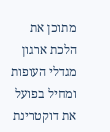מתוכן את הלכת ארגון מגדלי העופות ומחיל בפועל את דוקטרינת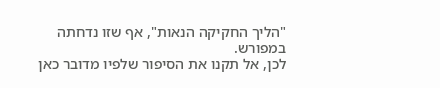"הליך החקיקה הנאות", אף שזו נדחתה במפורש.
לכן, אל תקנו את הסיפור שלפיו מדובר כאן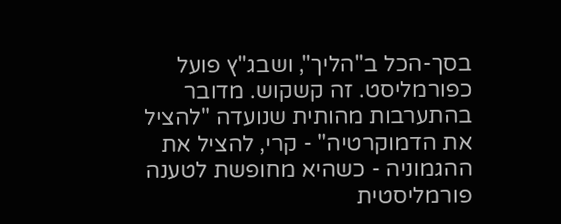בסך-הכל ב"הליך", ושבג"ץ פועל כפורמליסט. זה קשקוש. מדובר בהתערבות מהותית שנועדה "להציל את הדמוקרטיה" - קרי, להציל את ההגמוניה - כשהיא מחופשת לטענה פורמליסטית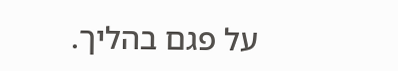על פגם בהליך.